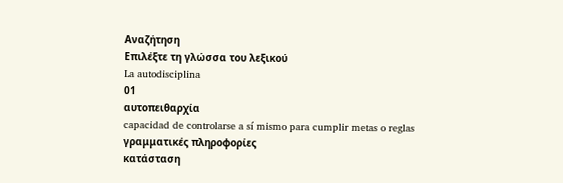Αναζήτηση
Επιλέξτε τη γλώσσα του λεξικού
La autodisciplina
01
αυτοπειθαρχία
capacidad de controlarse a sí mismo para cumplir metas o reglas
γραμματικές πληροφορίες
κατάσταση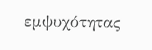εμψυχότητας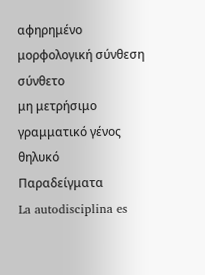αφηρημένο
μορφολογική σύνθεση
σύνθετο
μη μετρήσιμο
γραμματικό γένος
θηλυκό
Παραδείγματα
La autodisciplina es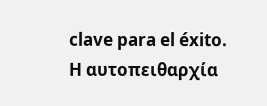clave para el éxito.
Η αυτοπειθαρχία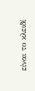είναι το κλειδί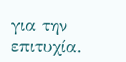για την επιτυχία.